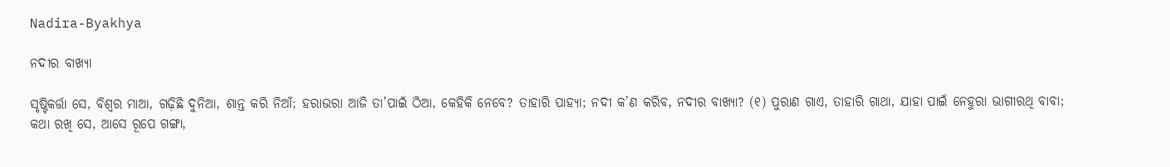Nadira-Byakhya

ନଦୀର ବାଖ୍ୟା

ସୃଷ୍ଟିକର୍ତ୍ତା ସେ, ବିଶ୍ୱର ମାଆ, ଗଢ଼ିଛି ଦୁନିଆ, ଶାନ୍ତ କରି ନିଆଁ; ହରାଭରା ଆଜି ତା’ପାଇଁ ଠିଆ, କେହିକି ନେବେ? ତାହାରି ପାହ୍ୟା; ନଦୀ କ’ଣ କରିବ, ନଦୀର ବାଖ୍ୟା? (୧) ପୁରାଣ ଗାଏ, ତାହାରି ଗାଥା, ଯାହା ପାଇଁ ନେହୁରା ଭାଗୀରଥି ବାବା; କଥା ରଖି ସେ, ଆସେ ରୂପେ ଗଙ୍ଗା,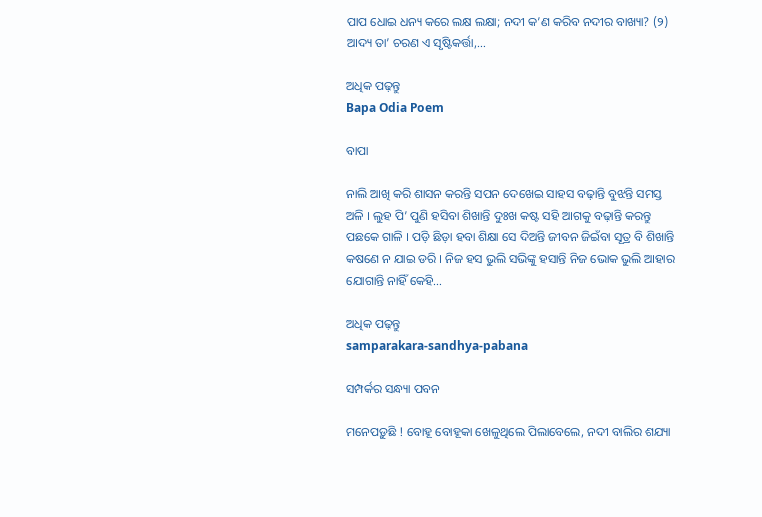ପାପ ଧୋଇ ଧନ୍ୟ କରେ ଲକ୍ଷ ଲକ୍ଷା; ନଦୀ କ’ଣ କରିବ ନଦୀର ବାଖ୍ୟା? (୨) ଆଦ୍ୟ ତା’ ଚରଣ ଏ ସୃଷ୍ଟିକର୍ତ୍ତା,…

ଅଧିକ ପଢ଼ନ୍ତୁ
Bapa Odia Poem

ବାପା

ନାଲି ଆଖି କରି ଶାସନ କରନ୍ତି ସପନ ଦେଖେଇ ସାହସ ବଢ଼ାନ୍ତି ବୁଝନ୍ତି ସମସ୍ତ ଅଳି । ଲୁହ ପି’ ପୁଣି ହସିବା ଶିଖାନ୍ତି ଦୁଃଖ କଷ୍ଟ ସହି ଆଗକୁ ବଢ଼ାନ୍ତି କରନ୍ତୁ ପଛକେ ଗାଳି । ପଡ଼ି ଛିଡ଼ା ହବା ଶିକ୍ଷା ସେ ଦିଅନ୍ତି ଜୀବନ ଜିଇଁବା ସୂତ୍ର ବି ଶିଖାନ୍ତି କଷଣେ ନ ଯାଇ ଡରି । ନିଜ ହସ ଭୁଲି ସଭିଙ୍କୁ ହସାନ୍ତି ନିଜ ଭୋକ ଭୁଲି ଆହାର ଯୋଗାନ୍ତି ନାହିଁ କେହି…

ଅଧିକ ପଢ଼ନ୍ତୁ
samparakara-sandhya-pabana

ସମ୍ପର୍କର ସନ୍ଧ୍ୟା ପବନ

ମନେପଡ଼ୁଛି ! ବୋହୂ ବୋହୂକା ଖେଳୁଥିଲେ ପିଲାବେଲେ, ନଦୀ ବାଲିର ଶଯ୍ୟା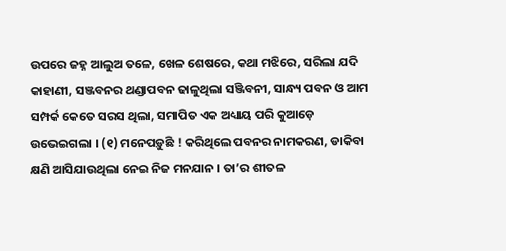ଉପରେ ଜହ୍ନ ଆଲୁଅ ତଳେ, ଖେଳ ଶେଷରେ, କଥା ମଝିରେ, ସରିଲା ଯଦି କାହାଣୀ, ସଞ୍ଜବନର ଥଣ୍ଡାପବନ ଢାଳୁଥିଲା ସଞ୍ଜିବନୀ, ସାନ୍ଧ୍ୟ ପବନ ଓ ଆମ ସମ୍ପର୍କ କେତେ ସରସ ଥିଲା, ସମାପିତ ଏକ ଅଧ୍ୟାୟ ପରି କୁଆଡ଼େ ଉଭେଇଗଲା । (୧) ମନେପଡ଼ୁଛି ! କରିଥିଲେ ପବନର ନାମକରଣ, ଡାକିବା କ୍ଷଣି ଆସିଯାଉଥିଲା ନେଇ ନିଜ ମନଯାନ । ତା’ର ଶୀତଳ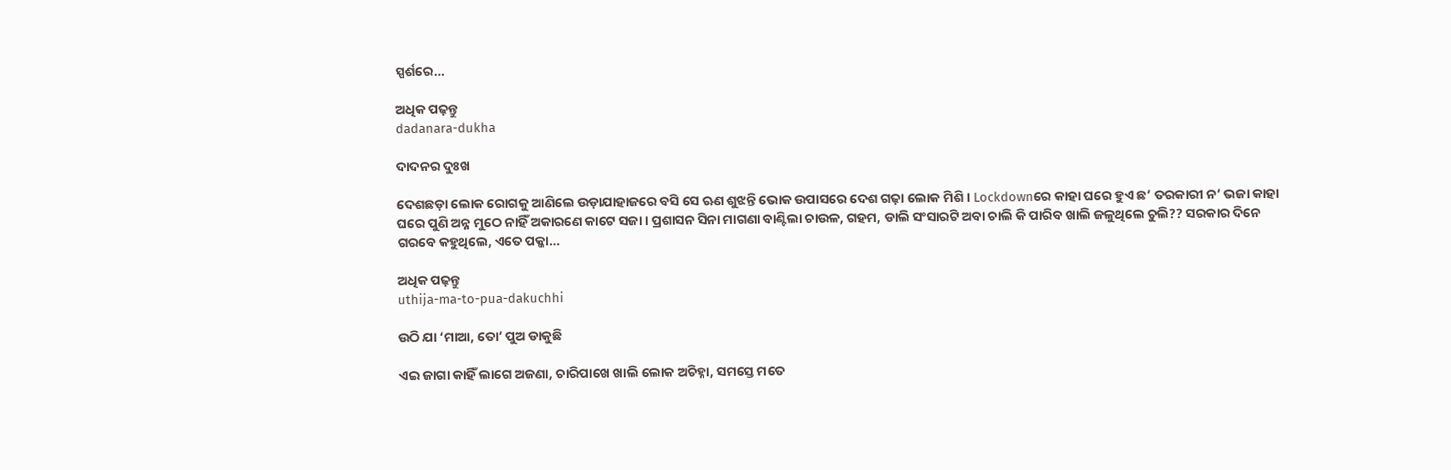ସ୍ପର୍ଶରେ…

ଅଧିକ ପଢ଼ନ୍ତୁ
dadanara-dukha

ଦାଦନର ଦୁଃଖ

ଦେଶଛଡ଼ା ଲୋକ ରୋଗକୁ ଆଣିଲେ ଉଡ଼ାଯାହାଜରେ ବସି ସେ ଋଣ ଶୁଝନ୍ତି ଭୋକ ଉପାସରେ ଦେଶ ଗଢ଼ା ଲୋକ ମିଶି । Lockdownରେ କାହା ଘରେ ହୁଏ ଛ’ ତରକାରୀ ନ’ ଭଜା କାହା ଘରେ ପୁଣି ଅନ୍ନ ମୁଠେ ନାହିଁ ଅକାରଣେ କାଟେ ସଜା । ପ୍ରଶାସନ ସିନା ମାଗଣା ବାଣ୍ଟିଲା ଚାଉଳ, ଗହମ, ଡାଲି ସଂସାରଟି ଅବା ଚାଲି କି ପାରିବ ଖାଲି ଜଳୁଥିଲେ ଚୁଲି?? ସରକାର ଦିନେ ଗରବେ କହୁଥିଲେ, ଏତେ ପକ୍କା…

ଅଧିକ ପଢ଼ନ୍ତୁ
uthija-ma-to-pua-dakuchhi

ଉଠି ଯା ‘ମାଆ, ତୋ’ ପୁଅ ଡାକୁଛି

ଏଇ ଜାଗା କାହିଁ ଲାଗେ ଅଜଣା, ଚାରିପାଖେ ଖାଲି ଲୋକ ଅଚିହ୍ନା, ସମସ୍ତେ ମତେ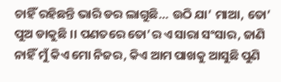ଚାହିଁ ରହିଛନ୍ତି ଭାରି ଡର ଲାଗୁଛି… ଉଠି ଯା’ ମାଆ, ତୋ’ ପୁଅ ଡାକୁଛି ।। ପଣତରେ ତୋ’ର ଏ ସାରା ସଂସାର, ଜାଣି ନାହିଁ ମୁଁ କିଏ ମୋ ନିଜର, କିଏ ଆମ ପାଖକୁ ଆସୁଛି ପୁଣି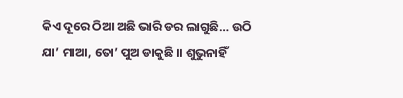କିଏ ଦୂରେ ଠିଆ ଅଛି ଭାରି ଡର ଲାଗୁଛି… ଉଠି ଯା’ ମାଆ, ତୋ’ ପୁଅ ଡାକୁଛି ।। ଶୁଭୁନାହିଁ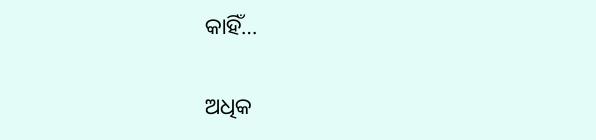କାହିଁ…

ଅଧିକ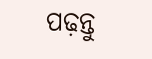ପଢ଼ନ୍ତୁ